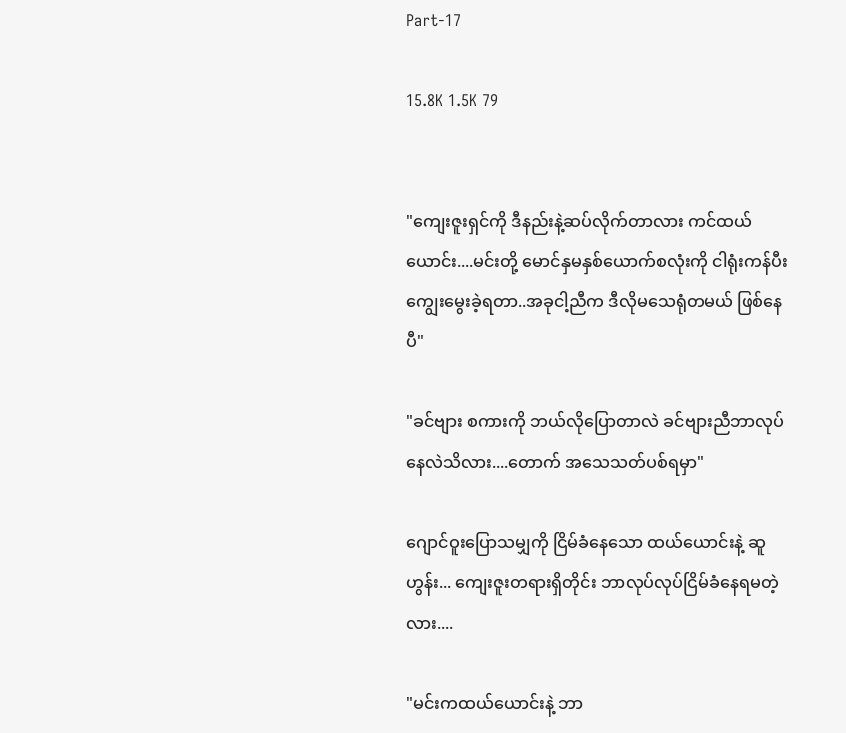Part-17

15.8K 1.5K 79


"ကျေးဇူးရှင်ကို ဒီနည်းနဲ့ဆပ်လိုက်တာလား ကင်ထယ်ယောင်း....မင်းတို့ မောင်နှမနှစ်ယောက်စလုံးကို ငါရုံးကန်ပီးကျွေးမွေးခဲ့ရတာ..အခုငါ့ညီက ဒီလိုမသေရုံတမယ် ဖြစ်နေပီ"

"ခင်ဗျား စကားကို ဘယ်လိုပြောတာလဲ ခင်ဗျားညီဘာလုပ်နေလဲသိလား....တောက် အသေသတ်ပစ်ရမှာ"

ဂျောင်ဝူးပြောသမျှကို ငြိမ်ခံနေသော ထယ်ယောင်းနဲ့ ဆူဟွန်း... ကျေးဇူးတရားရှိတိုင်း ဘာလုပ်လုပ်ငြိမ်ခံနေရမတဲ့လား....

"မင်းကထယ်ယောင်းနဲ့ ဘာ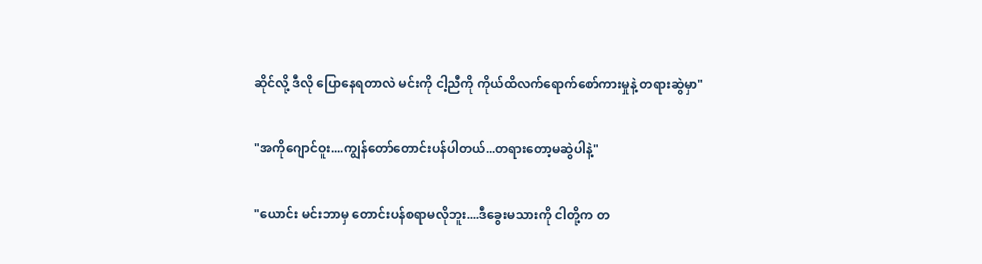ဆိုင်လို့ ဒီလို ပြောနေရတာလဲ မင်းကို ငါ့ညီကို ကိုယ်ထိလက်ရောက်စော်ကားမှုနဲ့ တရားဆွဲမှာ"

"အကိုဂျောင်ဝူး....ကျွန်တော်တောင်းပန်ပါတယ်...တရားတော့မဆွဲပါနဲ့"

"ယောင်း မင်းဘာမှ တောင်းပန်စရာမလိုဘူး....ဒီ‌ခွေးမသားကို ငါတို့က တ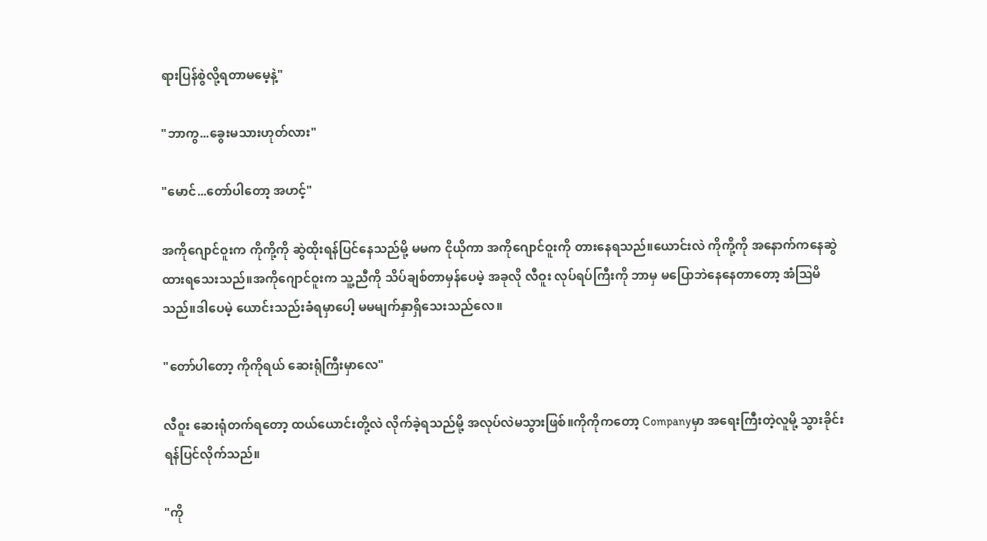ရားပြန်စွဲလို့ရတာမမေ့နဲ့"

"ဘာကွ...ခွေးမသားဟုတ်လား"

"မောင်...တော်ပါတော့ အဟင့်"

အကိုဂျောင်ဝူးက ကိုကို့ကို ဆွဲထိုးရန်ပြင်နေသည်မို့ မမက ငိုယိုကာ အကိုဂျောင်ဝူးကို တားနေရသည်။ယောင်းလဲ ကိုကို့ကို အနောက်ကနေဆွဲထားရ‌သေးသည်။အကိုဂျောင်ဝူးက သူ့ညီကို သိပ်ချစ်တာမှန်ပေမဲ့ အခုလို လီဝူး လုပ်ရပ်ကြီးကို ဘာမှ ‌မပြောဘဲနေနေတာတော့ အံဩမိသည်။ဒါပေမဲ့ ယောင်းသည်းခံရမှာပေါ့ မမမျက်နှာရှိသေးသည်လေ။

"တော်ပါတော့ ကိုကိုရယ် ဆေးရုံကြီးမှာလေ"

လီဝူး ဆေးရုံတက်ရတော့ ထယ်ယောင်းတို့လဲ လိုက်ခဲ့ရသည်မို့ အလုပ်လဲမသွားဖြစ်။ကိုကိုကတော့ Companyမှာ အရေးကြီးတဲ့လူမို့ သွားခိုင်းရန်ပြင်လိုက်သည်။

"ကို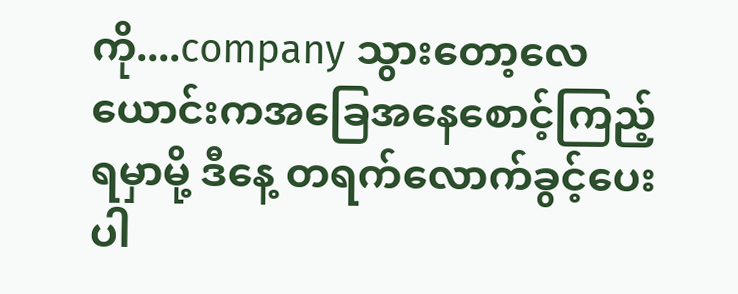ကို....company သွားတော့လေ ယောင်းကအခြေအနေစောင့်ကြည့်ရမှာမို့ ဒီနေ့ တရက်လောက်ခွင့်ပေးပါ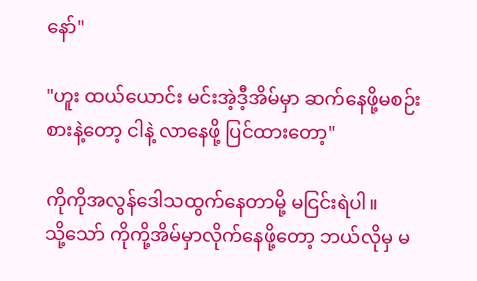နော်"

"ဟူး ထယ်ယောင်း မင်းအဲ့ဒီ့အိမ်မှာ ဆက်နေဖို့မစဉ်းစားနဲ့တော့ ငါနဲ့ လာနေဖို့ ပြင်ထားတော့"

ကိုကိုအလွန်ဒေါသထွက်နေတာမို့ မငြင်းရဲပါ။
သို့သော် ကိုကို့အိမ်မှာလိုက်နေဖို့တော့ ဘယ်လိုမှ မ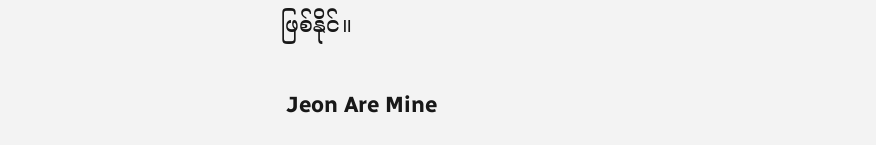ဖြစ်နိုင်။

 Jeon Are Mine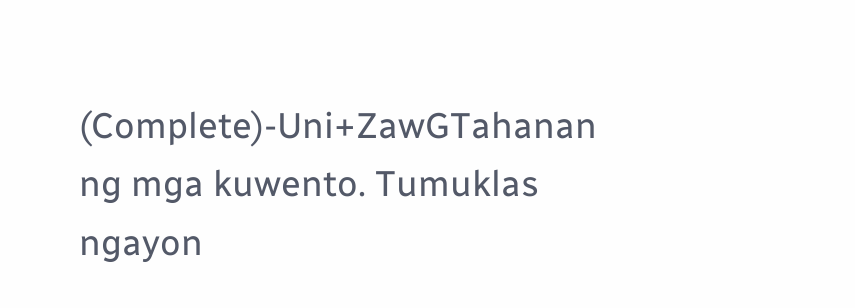(Complete)-Uni+ZawGTahanan ng mga kuwento. Tumuklas ngayon